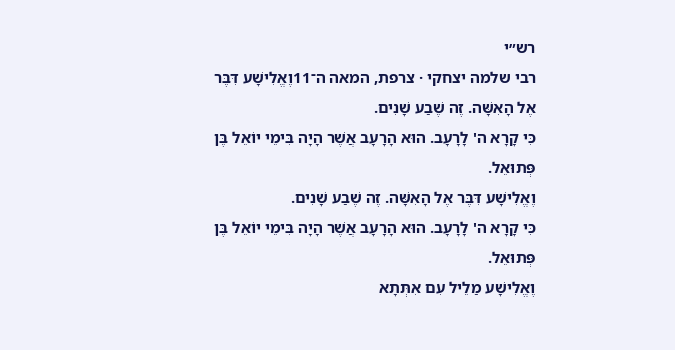רש״י
רבי שלמה יצחקי · צרפת, המאה ה־11וֶאֱלִישָׁע דִּבֶּר אֶל הָאִשָּׁה. זֶה שֶׁבַע שָׁנִים.
כִּי קָרָא ה' לָרָעָב. הוּא הָרָעָב אֲשֶׁר הָיָה בִּימֵי יוֹאֵל בֶּן פְּתוּאֵל.
וֶאֱלִישָׁע דִּבֶּר אֶל הָאִשָּׁה. זֶה שֶׁבַע שָׁנִים.
כִּי קָרָא ה' לָרָעָב. הוּא הָרָעָב אֲשֶׁר הָיָה בִּימֵי יוֹאֵל בֶּן פְּתוּאֵל.
וֶאֱלִישָׁע מַלֵיל עִם אִתְּתָא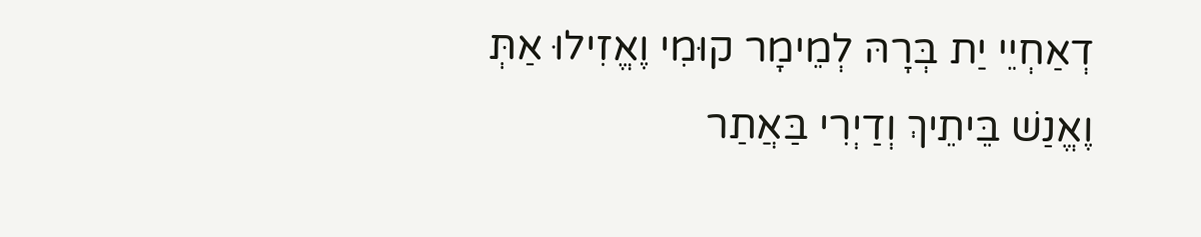דְאַחְיֵי יַת בְּרָהּ לְמֵימָר קוּמִי וֶאֱזִילוּ אַתְּ וֶאֱנַשׁ בֵּיתֵיךְ וְדַיְרִי בַּאֲתַר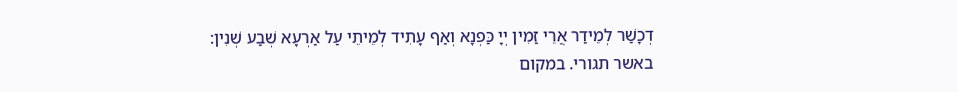דְכָשַׁר לְמֵידַר אֲרֵי זַמִין יְיָ כַּפְנָא וְאַף עָתִיד לְמֵיתֵי עַל אַרְעָא שְׁבַע שְׁנִין:
באשר תגורי. במקום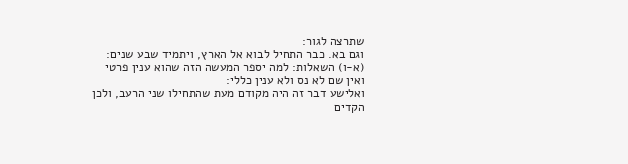שתרצה לגור:
וגם בא. כבר התחיל לבוא אל הארץ, ויתמיד שבע שנים:
(א-ו) השאלות: למה יספר המעשה הזה שהוא ענין פרטי ואין שם לא נס ולא ענין כללי:
ואלישע דבר זה היה מקודם מעת שהתחילו שני הרעב, ולכן הקדים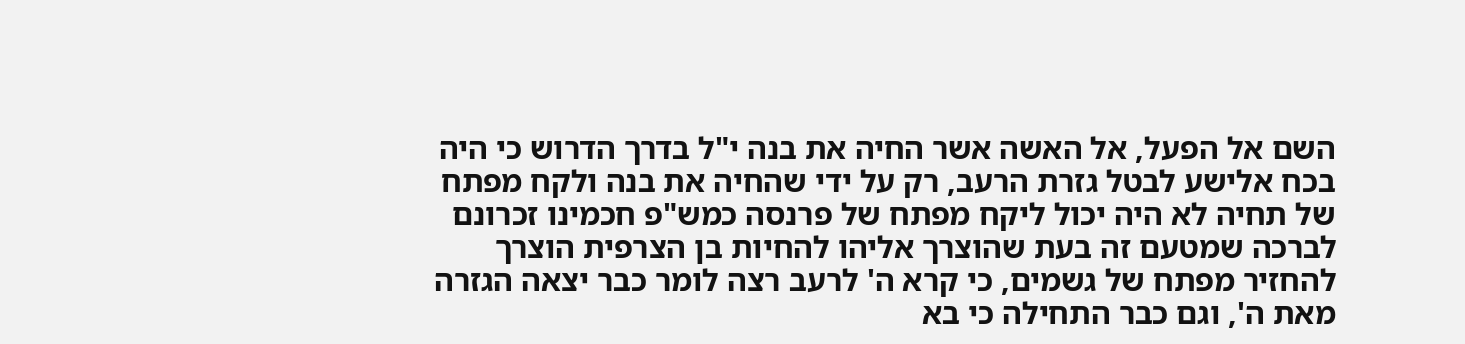השם אל הפעל, אל האשה אשר החיה את בנה י"ל בדרך הדרוש כי היה בכח אלישע לבטל גזרת הרעב, רק על ידי שהחיה את בנה ולקח מפתח של תחיה לא היה יכול ליקח מפתח של פרנסה כמש"פ חכמינו זכרונם לברכה שמטעם זה בעת שהוצרך אליהו להחיות בן הצרפית הוצרך להחזיר מפתח של גשמים, כי קרא ה' לרעב רצה לומר כבר יצאה הגזרה מאת ה', וגם כבר התחילה כי בא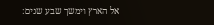אל הארץ וימשך שבע שנים: